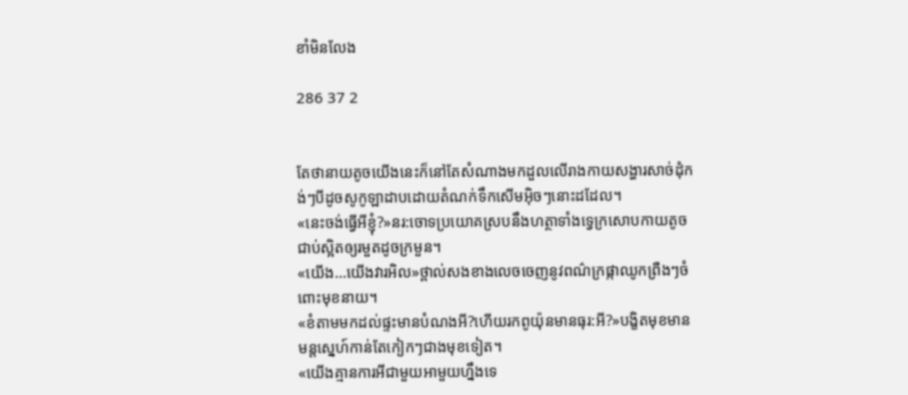ខាំមិនលែង

286 37 2


តែថានាយតូចយើងនេះក៏នៅតែសំណាងមកដួលលើរាងកាយសង្ហារសាច់ដុំកង់ៗបីដូចសូកូឡាដាបដោយតំណក់ទឹកសើមអុិចៗនោះដដែល។
«នេះចង់ធ្វើអីខ្ញុំ?»នរ:ចោទប្រយោគស្របនឹងហត្ថាទាំងទ្វេក្រសោបកាយតូចជាប់ស្អិតឲ្យរមួតដូចក្រមួន។
«យើង...យើងវារអិល»ថ្ពាល់សងខាងលេចចេញនូវពណ៌ក្រផ្កាឈូកព្រឺងៗចំពោះមុខនាយ។
«ខំតាមមកដល់ផ្ទះមានបំណងអី?ហើយរកពូយ៉ុនមានធុរ:អី?»បង្ខិតមុខមានមន្តស្នេហ៍កាន់តែកៀកៗជាងមុខទៀត។
«យើងគ្មានការអីជាមួយអាមួយហ្នឹងទេ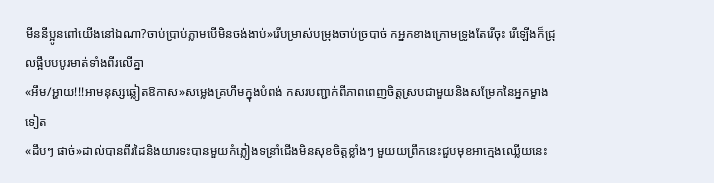មីននីប្អូនពៅយើងនៅឯណា?ចាប់ប្រាប់ភ្លាមបើមិនចង់ងាប់»រើបម្រាស់បម្រុងចាប់ច្របាច់ កអ្នកខាងក្រោមទ្រូងតែរើចុះ រើឡើងក៏ជ្រុលផ្អឹបបបូរមាត់ទាំងពីរលើគ្នា
«អឹម/អ្ហាយ!!!អាមនុស្សឆ្លៀតឱកាស»សម្លេងគ្រហឹមក្នុងបំពង់ កសរបញ្ជាក់ពីភាពពេញចិត្តស្របជាមួយនិងសម្រែកនៃអ្នកម្ខាងទៀត
«ដឹបៗ ផាច់»ដាល់បានពីរដៃនិងយារទះបានមួយកំភ្លៀងទន្រាំជើងមិនសុខចិត្តខ្លាំងៗ មួយយព្រឹកនេះជួបមុខអាក្មេងឈ្លើយនេះ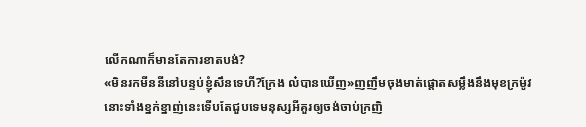លើកណាក៏មានតែការខាតបង់?
«មិនរកមីននីនៅបន្ទប់ខ្ញុំសឹនទេហី?ក្រែង ល៎បានឃើញ»ញញឹមចុងមាត់ផ្តោតសម្លឹងនឹងមុខក្រម៉ូវនោះទាំងខ្នក់ខ្នាញ់នេះទើបតែជួបទេមនុស្សអីគួរឲ្យចង់ចាប់ក្រញិ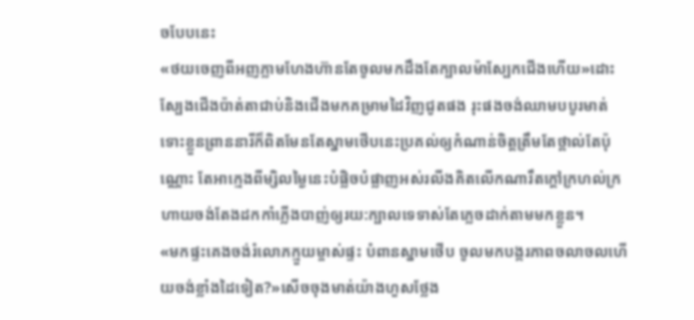ចបែបនេះ
«ថយចេញពីអញភ្លាមហែងហ៊ានតែចូលមកដឹងតែក្បាលម៉ាស្បែកជើងហើយ»ដោះស្បែងជើងប៉ាត់តាជាប់និងជើងមកគម្រាមដៃវិញជូតផង រុះផងចង់ឈាមបបូរមាត់ ទោះខ្លួនព្រាននារីក៏ពិតមែនតែស្នាមថើបនេះប្រគល់ឲ្យកំណាន់ចិត្តត្រឹមតែថ្ពាល់តែប៉ុណ្ណោះ តែអាក្មេងពីម្សិលម្ងៃនេះបំផ្លិចបំផ្លាញអស់រលីងគិតលើកណារឹតក្តៅក្រហល់ក្រហាយចង់តែងដកកាំភ្លើងបាញ់ឲ្យរយ:ក្បាលទេទាស់តែភ្លេចដាក់តាមមកខ្លួន។
«មកផ្ទះគេងចង់រំលោភក្មួយម្ចាស់ផ្ទះ បំពានស្នាមថើប ចូលមកបង្ករភាពចលាចលហើយចង់ខ្លាំងដៃទៀត?»សើចចុងមាត់យ៉ាងហួសថ្លែង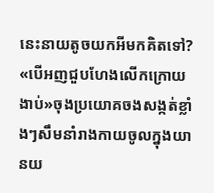នេះនាយតូចយកអីមកគិតទៅ?
«បើអញជួបហែងលើកក្រោយ ងាប់»ចុងប្រយោគចងសង្កត់ខ្លាំងៗសឹមនាំរាងកាយចូលក្នុងយានយ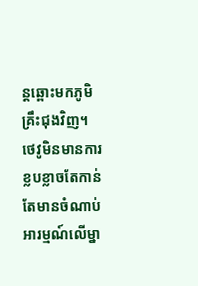ន្តឆ្ពោះមកភូមិគ្រឹះជុងវិញ។
ថេវូមិនមានការខ្លបខ្លាចតែកាន់តែមានចំណាប់អារម្មណ៍លើម្នា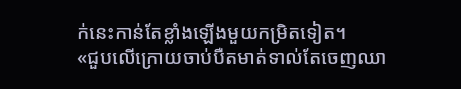ក់នេះកាន់តែខ្លាំងឡើងមួយកម្រិតទៀត។
«ជួបលើក្រោយចាប់បឺតមាត់ទាល់តែចេញឈា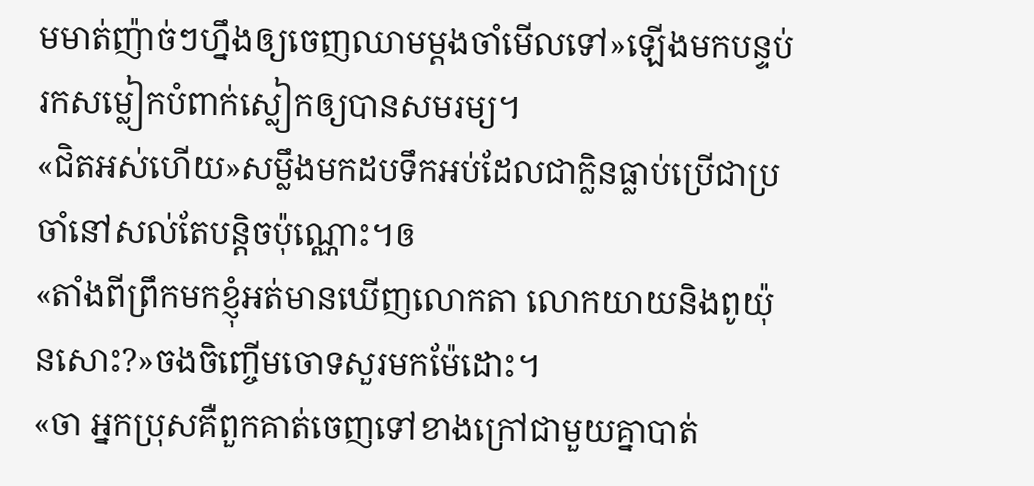មមាត់ញ៉ាច់ៗហ្នឹងឲ្យចេញឈាមម្តងចាំមើលទៅ»ឡើងមកបន្ទប់រកសម្លៀកបំពាក់ស្លៀកឲ្យបានសមរម្យ។
«ជិតអស់ហើយ»សម្លឹងមកដបទឹកអប់ដែលជាក្លិនធ្លាប់ប្រើជាប្រចាំនៅសល់តែបន្តិចប៉ុណ្ណោះ។ឲ
«តាំងពីព្រឹកមកខ្ញុំអត់មានឃើញលោកតា លោកយាយនិងពូយ៉ុនសោះ?»ចងចិញ្ចើមចោទសួរមកម៉ែដោះ។
«ចា អ្នកប្រុសគឺពួកគាត់ចេញទៅខាងក្រៅជាមួយគ្នាបាត់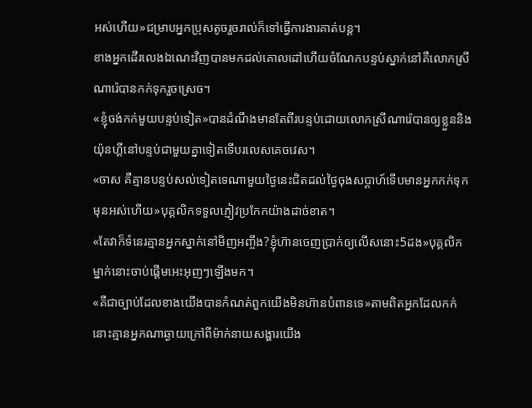អស់ហើយ»ជម្រាបអ្នកប្រុសតូចរួចរាល់ក៏ទៅធ្វើការងារគាត់បន្ត។
ខាងអ្នកដើរលេងឯណេះវិញបានមកដល់គោលដៅហើយចំណែកបន្ទប់ស្នាក់នៅគឺលោកស្រីណារ៉េបានកក់ទុករួចស្រេច។
«ខ្ញុំចង់កក់មួយបន្ទប់ទៀត»បានដំណឹងមានតែពីរបន្ទប់ដោយលោកស្រីណារ៉េបានឲ្យខ្លួននិងយ៉ុនហ្គីនៅបន្ទប់ជាមួយគ្នាទៀតទើបរលេសគេចវេស។
«ចាស គឺគ្មានបន្ទប់សល់ទៀតទេណាមួយថ្ងៃនេះជិតដល់ថ្ងៃចុងសប្តាហ៍ទើបមានអ្នកកក់ទុកមុនអស់ហើយ»បុគ្គលិកទទួលភ្ញៀវប្រកែកយ៉ាងដាច់ខាត។
«តែវាក៏ទំនេរគ្មានអ្នកស្នាក់នៅមិញអញ្ចឹង?ខ្ញុំហ៊ានចេញប្រាក់ឲ្យលើសនោះ5ដង»បុគ្គលិកម្នាក់នោះចាប់ផ្តើមអេះអុញៗឡើងមក។
«គឺជាច្បាប់ដែលខាងយើងបានកំណត់ពួកយើងមិនហ៊ានបំពានទេ»តាមពិតអ្នកដែលកក់នោះគ្មានអ្នកណាឆ្ងាយក្រៅពីម៉ាក់នាយសង្ហារយើង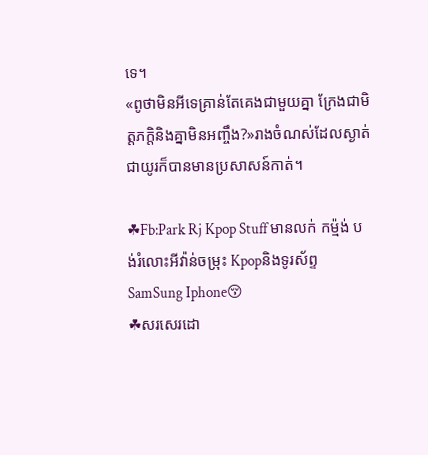ទេ។
«ពូថាមិនអីទេគ្រាន់តែគេងជាមួយគ្នា ក្រែងជាមិត្តភក្តិនិងគ្នាមិនអញ្ចឹង?»រាងចំណស់ដែលស្ងាត់ជាយូរក៏បានមានប្រសាសន៍កាត់។

☘Fb:Park Rj Kpop Stuff មានលក់ កម្ម៉ង់ បង់រំលោះអីវ៉ាន់ចម្រុះ Kpopនិងទូរស័ព្ទSamSung Iphone😚
☘សរសេរដោ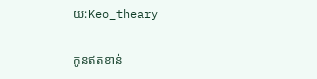យ:Keo_theary

កូនឥតខាន់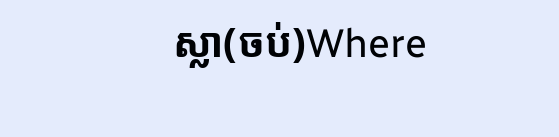ស្លា(ចប់)Where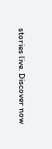stories live. Discover now